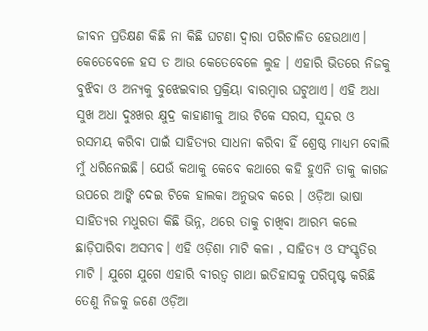ଜୀବନ ପ୍ରତିକ୍ଷଣ କିଛି ନା କିଛି ଘଟଣା ଦ୍ୱାରା ପରିଚାଳିତ ହେଉଥାଏ। କେତେବେଳେ ହସ ତ ଆଉ କେତେବେଳେ ଲୁହ । ଏହାରି ଭିତରେ ନିଜକୁ ବୁଝିବା ଓ ଅନ୍ୟକୁ ବୁଝେଇବାର ପ୍ରକ୍ରିୟା ବାରମ୍ବାର ଘଟୁଥାଏ। ଏହି ଅଧା ସୁଖ ଅଧା ଦୁଃଖର କ୍ଷୁଦ୍ର କାହାଣୀକୁ ଆଉ ଟିକେ ସରସ, ସୁନ୍ଦର ଓ ରସମୟ କରିବା ପାଇଁ ସାହିତ୍ୟର ସାଧନା କରିବା ହିଁ ଶ୍ରେଷ୍ଠ ମାଧ୍ୟମ ବୋଲି ମୁଁ ଧରିନେଇଛି। ଯେଉଁ କଥାକୁ କେବେ କଥାରେ କହି ହୁଏନି ତାକୁ କାଗଜ ଉପରେ ଆଙ୍କି ଦେଇ ଟିକେ ହାଲକା ଅନୁଭବ କରେ । ଓଡ଼ିଆ ଭାଷା ସାହିତ୍ୟର ମଧୁରତା କିଛି ଭିନ୍ନ, ଥରେ ତାକୁ ଚାଖିବା ଆରମ୍ଭ କଲେ ଛାଡ଼ିପାରିବା ଅସମ୍ଭବ। ଏହି ଓଡ଼ିଶା ମାଟି କଳା , ସାହିତ୍ୟ ଓ ସଂସ୍କୃତିର ମାଟି । ଯୁଗେ ଯୁଗେ ଏହାରି ବୀରତ୍ଵ ଗାଥା ଇତିହାସକୁ ପରିପୃଷ୍ଟ କରିଛି ତେଣୁ ନିଜକୁ ଜଣେ ଓଡ଼ିଆ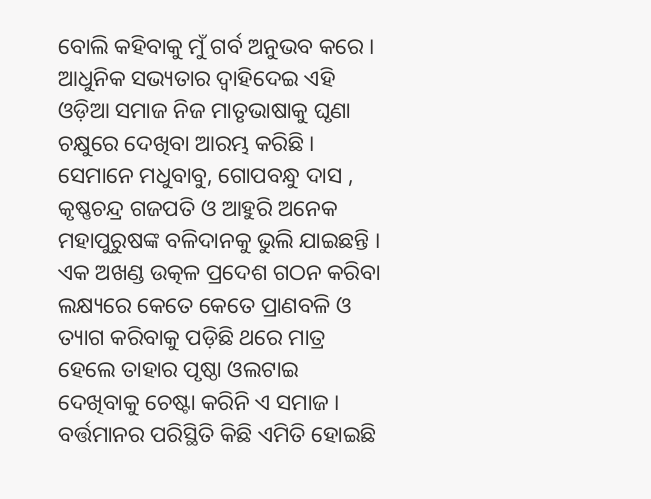ବୋଲି କହିବାକୁ ମୁଁ ଗର୍ବ ଅନୁଭବ କରେ ।
ଆଧୁନିକ ସଭ୍ୟତାର ଦ୍ୱାହିଦେଇ ଏହି ଓଡ଼ିଆ ସମାଜ ନିଜ ମାତୃଭାଷାକୁ ଘୃଣା ଚକ୍ଷୁରେ ଦେଖିବା ଆରମ୍ଭ କରିଛି । ସେମାନେ ମଧୁବାବୁ, ଗୋପବନ୍ଧୁ ଦାସ , କୃଷ୍ଣଚନ୍ଦ୍ର ଗଜପତି ଓ ଆହୁରି ଅନେକ ମହାପୁରୁଷଙ୍କ ବଳିଦାନକୁ ଭୁଲି ଯାଇଛନ୍ତି । ଏକ ଅଖଣ୍ଡ ଉତ୍କଳ ପ୍ରଦେଶ ଗଠନ କରିବା ଲକ୍ଷ୍ୟରେ କେତେ କେତେ ପ୍ରାଣବଳି ଓ ତ୍ୟାଗ କରିବାକୁ ପଡ଼ିଛି ଥରେ ମାତ୍ର ହେଲେ ତାହାର ପୃଷ୍ଠା ଓଲଟାଇ ଦେଖିବାକୁ ଚେଷ୍ଟା କରିନି ଏ ସମାଜ । ବର୍ତ୍ତମାନର ପରିସ୍ଥିତି କିଛି ଏମିତି ହୋଇଛି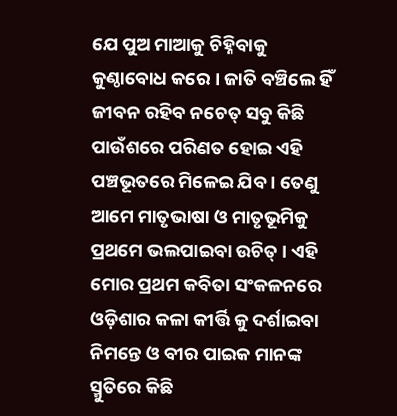ଯେ ପୁଅ ମାଆକୁ ଚିହ୍ନିବାକୁ କୁଣ୍ଠାବୋଧ କରେ । ଜାତି ବଞ୍ଚିଲେ ହିଁ ଜୀବନ ରହିବ ନଚେତ୍ ସବୁ କିଛି ପାଉଁଶରେ ପରିଣତ ହୋଇ ଏହି ପଞ୍ଚଭୂତରେ ମିଳେଇ ଯିବ । ତେଣୁ ଆମେ ମାତୃଭାଷା ଓ ମାତୃଭୂମିକୁ ପ୍ରଥମେ ଭଲପାଇବା ଉଚିତ୍ । ଏହି ମୋର ପ୍ରଥମ କବିତା ସଂକଳନରେ ଓଡ଼ିଶାର କଳା କୀର୍ତ୍ତି କୁ ଦର୍ଶାଇବା ନିମନ୍ତେ ଓ ବୀର ପାଇକ ମାନଙ୍କ ସ୍ମୁତିରେ କିଛି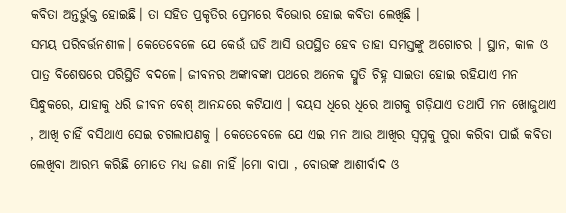କବିତା ଅନ୍ତର୍ଭୁକ୍ତ ହୋଇଛି। ତା ସହିତ ପ୍ରକୃତିର ପ୍ରେମରେ ବିଭୋର ହୋଇ କବିତା ଲେଖିଛି ।
ସମୟ ପରିବର୍ତ୍ତନଶୀଳ। କେତେବେଳେ ଯେ କେଉଁ ଘଡି ଆସି ଉପସ୍ଥିତ ହେବ ତାହା ସମସ୍ତଙ୍କୁ ଅଗୋଚର । ସ୍ଥାନ, କାଳ ଓ ପାତ୍ର ବିଶେଷରେ ପରିସ୍ଥିତି ବଦଳେ। ଜୀବନର ଅଙ୍କାବଙ୍କା ପଥରେ ଅନେକ ସ୍ମୁତି ଚିହ୍ନ ସାଇତା ହୋଇ ରହିଯାଏ ମନ ସିନ୍ଧୁକରେ, ଯାହାକୁ ଧରି ଜୀବନ ବେଶ୍ ଆନନ୍ଦରେ କଟିଯାଏ । ବୟସ ଧିରେ ଧିରେ ଆଗକୁ ଗଡ଼ିଯାଏ ତଥାପି ମନ ଖୋଜୁଥାଏ , ଆଖି ଚାହିଁ ବସିଥାଏ ସେଇ ଚଗଲାପଣକୁ । କେତେବେଳେ ଯେ ଏଇ ମନ ଆଉ ଆଖିର ସ୍ଵପ୍ନକୁ ପୁରା କରିବା ପାଇଁ କବିତା ଲେଖିବା ଆରମ୍ଭ କରିଛି ମୋତେ ମଧ୍ୟ ଜଣା ନାହିଁ ।ମୋ ବାପା , ବୋଉଙ୍କ ଆଶୀର୍ବାଦ ଓ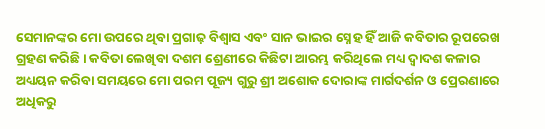ସେମାନଙ୍କର ମୋ ଉପରେ ଥିବା ପ୍ରଗାଢ଼ ବିଶ୍ୱାସ ଏବଂ ସାନ ଭାଇର ସ୍ନେହ ହିଁ ଆଜି କବିତାର ରୂପରେଖ ଗ୍ରହଣ କରିଛି । କବିତା ଲେଖିବା ଦଶମ ଶ୍ରେଣୀରେ କିଛିଟା ଆରମ୍ଭ କରିଥିଲେ ମଧ୍ୟ ଦ୍ଵାଦଶ କଳାର ଅଧ୍ୟୟନ କରିବା ସମୟରେ ମୋ ପରମ ପୂଜ୍ୟ ଗୁରୁ ଶ୍ରୀ ଅଶୋକ ଦୋରାଙ୍କ ମାର୍ଗଦର୍ଶନ ଓ ପ୍ରେରଣାରେ ଅଧିକରୁ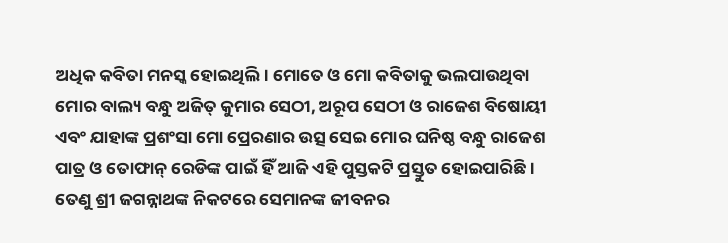ଅଧିକ କବିତା ମନସ୍କ ହୋଇଥିଲି। ମୋତେ ଓ ମୋ କବିତାକୁ ଭଲପାଉଥିବା ମୋର ବାଲ୍ୟ ବନ୍ଧୁ ଅଜିତ୍ କୁମାର ସେଠୀ, ଅରୂପ ସେଠୀ ଓ ରାଜେଶ ବିଷୋୟୀ ଏବଂ ଯାହାଙ୍କ ପ୍ରଶଂସା ମୋ ପ୍ରେରଣାର ଉତ୍ସ ସେଇ ମୋର ଘନିଷ୍ଠ ବନ୍ଧୁ ରାଜେଶ ପାତ୍ର ଓ ତୋଫାନ୍ ରେଡିଙ୍କ ପାଇଁ ହିଁ ଆଜି ଏହି ପୁସ୍ତକଟି ପ୍ରସ୍ତୁତ ହୋଇପାରିଛି। ତେଣୁ ଶ୍ରୀ ଜଗନ୍ନାଥଙ୍କ ନିକଟରେ ସେମାନଙ୍କ ଜୀବନର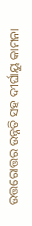ଉତ୍ତରୋତ୍ତର ଉନ୍ନତି ସହ ଦୀର୍ଘାୟୁ କାମନା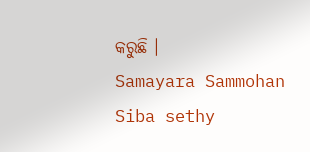କରୁଛି ।
Samayara Sammohan
Siba sethy